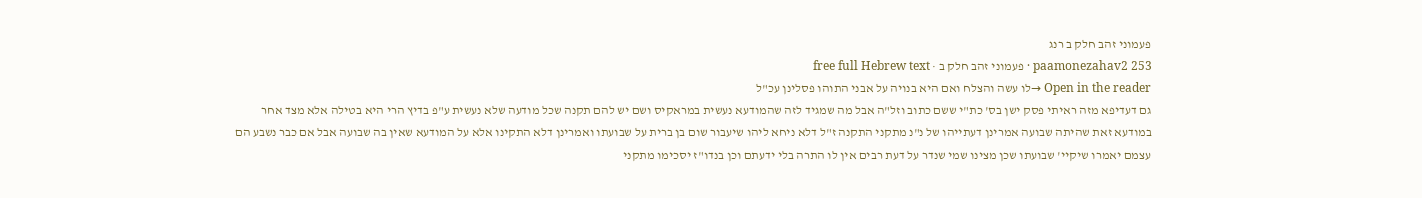פעמוני זהב חלק ב רנג
paamonezahav2 253 · פעמוני זהב חלק ב · free full Hebrew text
Open in the reader →לו עשה והצלח ואם היא בנויה על אבני התוהו פסלינן עכ"ל
גם דעדיפא מזה ראיתי פסק ישן בס' כת"י ששם כתוב וזל"ה אבל מה שמגיד לזה שהמודעא נעשית במראקיס ושם יש להם תקנה שכל מודעה שלא נעשית ע"פ בדיץ הרי היא בטילה אלא מצד אחר במודעא זאת שהיתה שבועה אמרינן דעתייהו של נ"נ מתקני התקנה ז"ל דלא ניחא ליהו שיעבור שום בן ברית על שבועתו ואמרינן דלא התקינו אלא על המודעא שאין בה שבועה אבל אם כבר נשבע הם עצמם יאמרו שיקיי' שבועתו שכן מצינו שמי שנדר על דעת רבים אין לו התרה בלי ידעתם וכן בנדו"ז יסכימו מתקני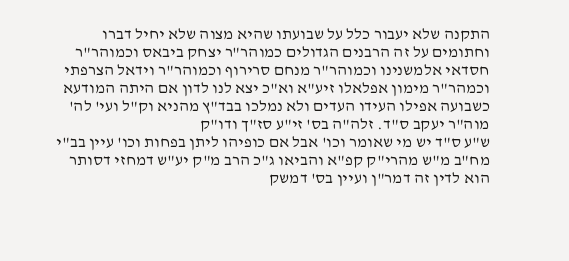התקנה שלא יעבור כלל על שבועתו שהיא מצוה שלא יחיל דברו וחתומים על זה הרבנים הגדולים כמוהר"ר יצחק ביבאס וכמוהר"ר חסדאי אלמשנינו וכמוהר"ר מנחם סרירוף וכמוהר"ר וידאל הצרפתי וכמהר"ר מימון אפלאלו זיע"א וא"כ יצא לנו לדון אם היתה המודעא כשבועה אפילו העידו העדים ולא נמלכו בבד"ץ מהניא וק"ל ועי' לה' מוה"ר יעקב ס"ד. זלה"ה בס' זי"ע סז"ך ודו"ק
ש"ע ס"ד יש מי שאומר וכו' אבל אם כופיהו ליתן בפחות וכו' עיין בב"י מח"ב מ"ש מהרי"ק קפ"א והביאו ג"כ הרב מ"ק יע"ש דמחזי דסותר הוא לדין זה דמר"ן ועיין בס' דמשק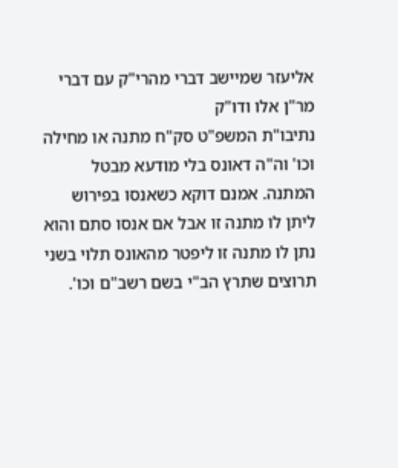אליעזר שמיישב דברי מהרי"ק עם דברי מר"ן אלו ודו"ק
נתיבו"ת המשפ"ט סק"ח מתנה או מחילה וכו' וה"ה דאונס בלי מודעא מבטל המתנה. אמנם דוקא כשאנסו בפירוש ליתן לו מתנה זו אבל אם אנסו סתם והוא נתן לו מתנה זו ליפטר מהאונס תלוי בשני תרוצים שתרץ הב"י בשם רשב"ם וכו'.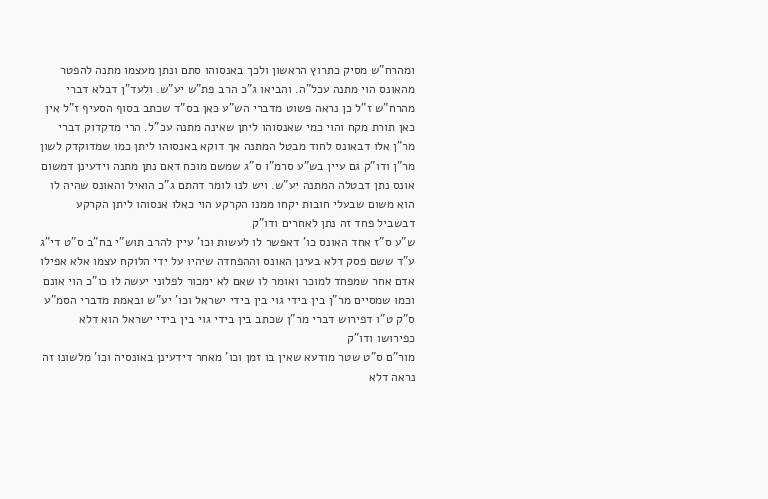ומהרח"ש מסיק כתרוץ הראשון ולכך באנסוהו סתם ונתן מעצמו מתנה להפטר מהאונס הוי מתנה עכל"ה. והביאו ג"כ הרב פת"ש יע"ש. ולעד"ן דבלא דברי מהרח"ש ז"ל כן נראה פשוט מדברי הש"ע כאן בס"ד שכתב בסוף הסעיף ז"ל אין כאן תורת מקח והוי כמי שאנסוהו ליתן שאינה מתנה עכ"ל. הרי מדקדוק דברי מר"ן אלו דבאונס לחוד מבטל המתנה אך דוקא באנסוהו ליתן כמו שמדוקדק לשון מר"ן ודו"ק גם עיין בש"ע סרמ"ו ס"ג שמשם מוכח דאם נתן מתנה וידעינן דמשום אונס נתן דבטלה המתנה יע"ש. ויש לנו לומר דהתם ג"כ הואיל והאונס שהיה לו הוא משום שבעלי חובות יקחו ממנו הקרקע הוי כאלו אנסוהו ליתן הקרקע דבשביל פחד זה נתן לאחרים ודו"ק
ש"ע ס"ז אחד האונס כו' דאפשר לו לעשות וכו' עיין להרב תוש"י בח"ב ס"ט די"ג ע"ד ששם פסק דלא בעינן האונס וההפחדה שיהיו על ידי הלוקח עצמו אלא אפילו אדם אחר שמפחד למוכר ואומר לו שאם לא ימכור לפלוני יעשה לו כו"כ הוי אונם וכמו שמסיים מר"ן בין בידי גוי בין בידי ישראל וכו' יע"ש ובאמת מדברי הסמ"ע ס"ק ט"ו דפירוש דברי מר"ן שכתב בין בידי גוי בין בידי ישראל הוא דלא כפירושו ודו"ק
מור"ם ס"ט שטר מודעא שאין בו זמן וכו' מאחר דידעינן באונסיה וכו' מלשונו זה נראה דלא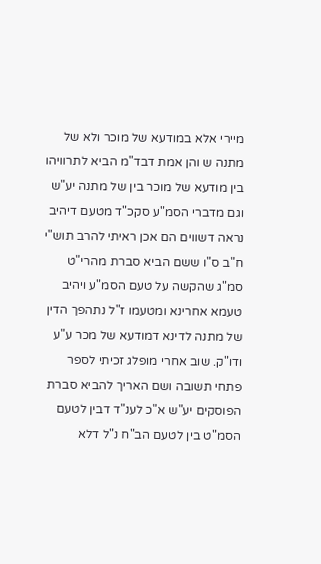מיירי אלא במודעא של מוכר ולא של מתנה ש והן אמת דבד"מ הביא לתרוויהו בין מודעא של מוכר בין של מתנה יע"ש וגם מדברי הסמ"ע סקכ"ד מטעם דיהיב נראה דשווים הם אכן ראיתי להרב תוש"י ח"ב ס"ו ששם הביא סברת מהרי"ט סמ"ג שהקשה על טעם הסמ"ע ויהיב טעמא אחרינא ומטעמו ז"ל נתהפך הדין של מתנה לדינא דמודעא של מכר ע"ע ודו"ק. שוב אחרי מופלג זכיתי לספר פתחי תשובה ושם האריך להביא סברת הפוסקים יע"ש א"כ לענ"ד דבין לטעם הסמ"ט בין לטעם הב"ח נ"ל דלא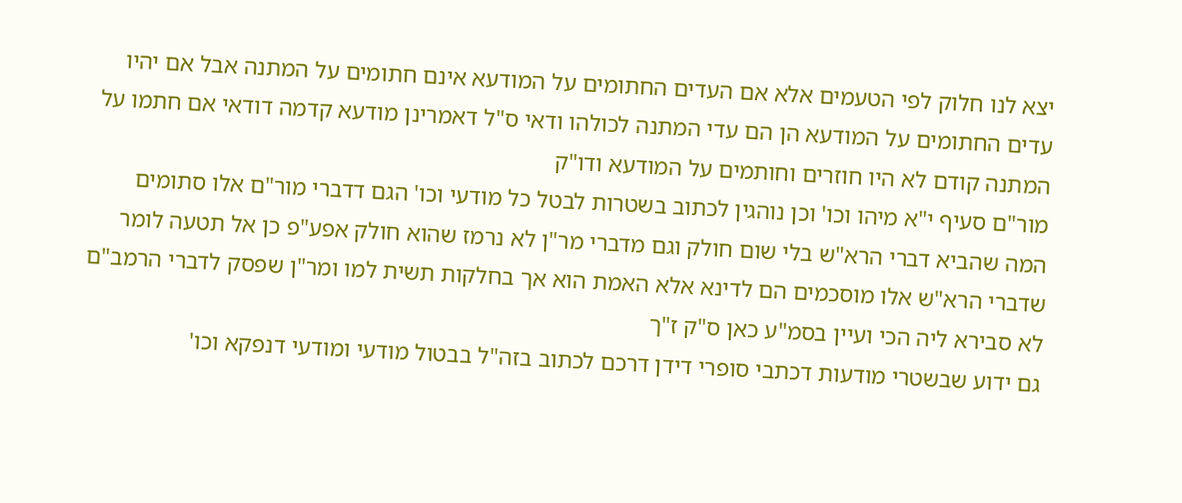יצא לנו חלוק לפי הטעמים אלא אם העדים החתומים על המודעא אינם חתומים על המתנה אבל אם יהיו עדים החתומים על המודעא הן הם עדי המתנה לכולהו ודאי ס"ל דאמרינן מודעא קדמה דודאי אם חתמו על המתנה קודם לא היו חוזרים וחותמים על המודעא ודו"ק
מור"ם סעיף י"א מיהו וכו' וכן נוהגין לכתוב בשטרות לבטל כל מודעי וכו' הגם דדברי מור"ם אלו סתומים המה שהביא דברי הרא"ש בלי שום חולק וגם מדברי מר"ן לא נרמז שהוא חולק אפע"פ כן אל תטעה לומר שדברי הרא"ש אלו מוסכמים הם לדינא אלא האמת הוא אך בחלקות תשית למו ומר"ן שפסק לדברי הרמב"ם לא סבירא ליה הכי ועיין בסמ"ע כאן ס"ק ז"ך
גם ידוע שבשטרי מודעות דכתבי סופרי דידן דרכם לכתוב בזה"ל בבטול מודעי ומודעי דנפקא וכו'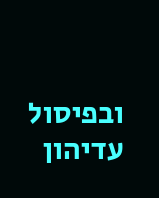ובפיסול עדיהון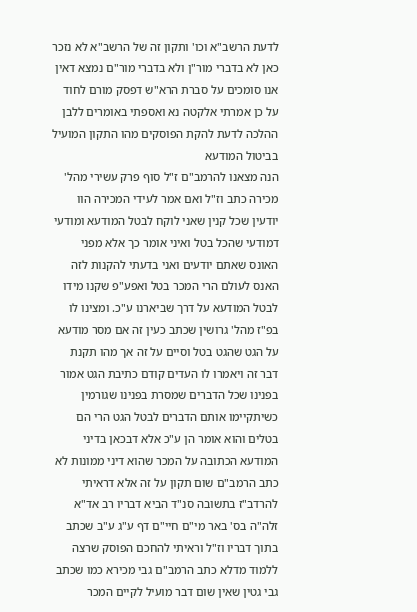לדעת הרשב"א וכו' ותקון זה של הרשב"א לא נזכר כאן לא בדברי מור"ן ולא בדברי מור"ם נמצא דאין אנו סומכים על סברת הרא"ש דפסק מורם לחוד על כן אמרתי אלקטה נא ואספתי באומרים ללבן ההלכה לדעת להקת הפוסקים מהו התקון המועיל בביטול המודעא
הנה מצאנו להרמב"ם ז"ל סוף פרק עשירי מהל' מכירה כתב וז"ל ואם אמר לעידי המכירה הוו יודעין שכל קנין שאני לוקח לבטל המודעא ומודעי דמודעי שהכל בטל ואיני אומר כך אלא מפני האונס שאתם יודעים ואני בדעתי להקנות לזה האנס לעולם הרי המכר בטל ואפע"פ שקנו מידו לבטל המודעא על דרך שביארנו ע"כ. ומצינו לו בפ"ז מהל' גרושין שכתב כעין זה אם מסר מודעא על הגט שהגט בטל וסיים על זה אך מהו תקנת דבר זה ויאמרו לו העדים קודם כתיבת הגט אמור בפנינו שכל הדברים שמסרת בפנינו שגורמין כשיתקיימו אותם הדברים לבטל הגט הרי הם בטלים והוא אומר הן ע"כ אלא דבכאן בדיני המודעא הכתובה על המכר שהוא דיני ממונות לא כתב הרמב"ם שום תקון על זה אלא דראיתי להרדב"ז בתשובה סנ"ד הביא דבריו רב אד"א זלה"ה בס' באר מי"ם חיי"ם דף ע"ג ע"ב שכתב בתוך דבריו וז"ל וראיתי להחכם הפוסק שרצה ללמוד מדלא כתב הרמב"ם גבי מכירא כמו שכתב גבי גטין שאין שום דבר מועיל לקיים המכר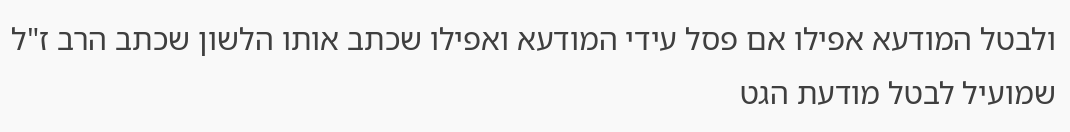ולבטל המודעא אפילו אם פסל עידי המודעא ואפילו שכתב אותו הלשון שכתב הרב ז"ל שמועיל לבטל מודעת הגט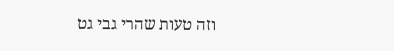וזה טעות שהרי גבי גט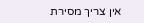אין צריך מסירת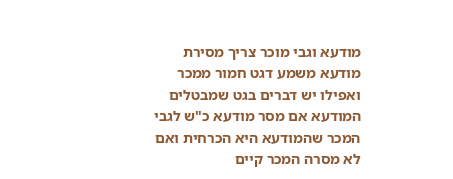מודעא וגבי מוכר צריך מסירת מודעא משמע דגט חמור ממכר ואפילו יש דברים בגט שמבטלים המודעא אם מסר מודעא כ"ש לגבי המכר שהמודעא היא הכרחית ואם לא מסרה המכר קיים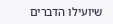שיועילו הדברים